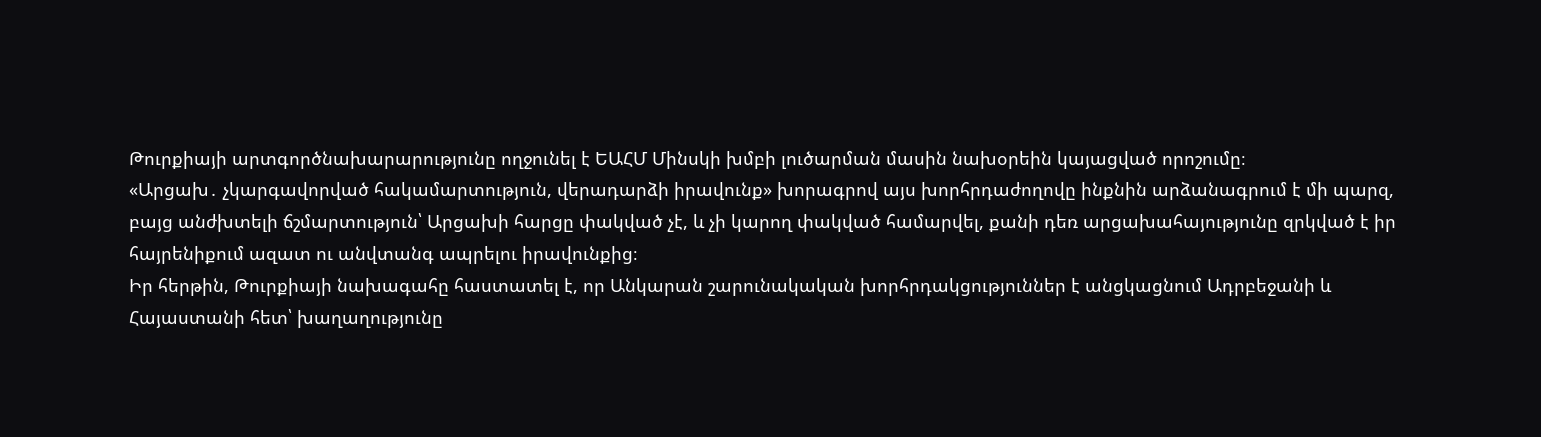Թուրքիայի արտգործնախարարությունը ողջունել է ԵԱՀՄ Մինսկի խմբի լուծարման մասին նախօրեին կայացված որոշումը։
«Արցախ․ չկարգավորված հակամարտություն, վերադարձի իրավունք» խորագրով այս խորհրդաժողովը ինքնին արձանագրում է մի պարզ, բայց անժխտելի ճշմարտություն՝ Արցախի հարցը փակված չէ, և չի կարող փակված համարվել, քանի դեռ արցախահայությունը զրկված է իր հայրենիքում ազատ ու անվտանգ ապրելու իրավունքից։
Իր հերթին, Թուրքիայի նախագահը հաստատել է, որ Անկարան շարունակական խորհրդակցություններ է անցկացնում Ադրբեջանի և Հայաստանի հետ՝ խաղաղությունը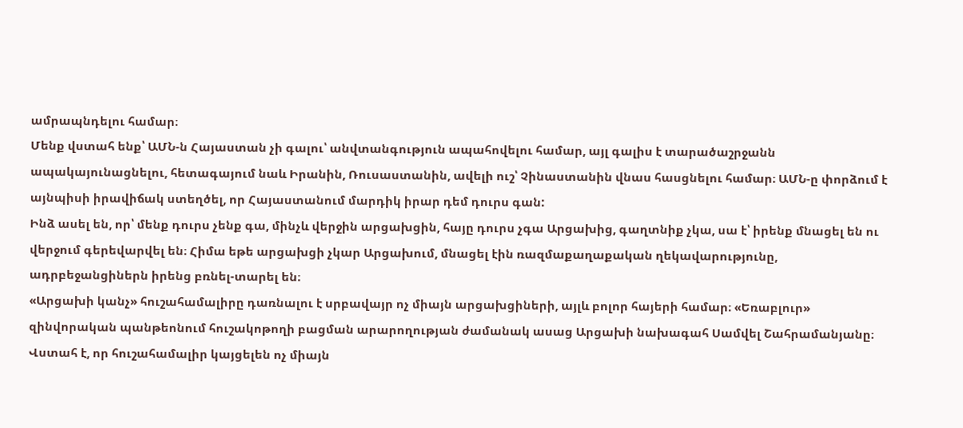ամրապնդելու համար։
Մենք վստահ ենք՝ ԱՄՆ-ն Հայաստան չի գալու՝ անվտանգություն ապահովելու համար, այլ գալիս է տարածաշրջանն ապակայունացնելու, հետագայում նաև Իրանին, Ռուսաստանին, ավելի ուշ՝ Չինաստանին վնաս հասցնելու համար։ ԱՄՆ-ը փորձում է այնպիսի իրավիճակ ստեղծել, որ Հայաստանում մարդիկ իրար դեմ դուրս գան:
Ինձ ասել են, որ՝ մենք դուրս չենք գա, մինչև վերջին արցախցին, հայը դուրս չգա Արցախից, գաղտնիք չկա, սա է՝ իրենք մնացել են ու վերջում գերեվարվել են։ Հիմա եթե արցախցի չկար Արցախում, մնացել էին ռազմաքաղաքական ղեկավարությունը, ադրբեջանցիներն իրենց բռնել-տարել են։
«Արցախի կանչ» հուշահամալիրը դառնալու է սրբավայր ոչ միայն արցախցիների, այլև բոլոր հայերի համար։ «Եռաբլուր» զինվորական պանթեոնում հուշակոթողի բացման արարողության ժամանակ ասաց Արցախի նախագահ Սամվել Շահրամանյանը։ Վստահ է, որ հուշահամալիր կայցելեն ոչ միայն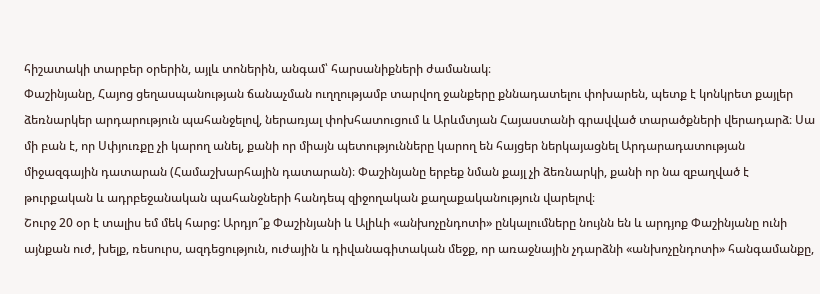հիշատակի տարբեր օրերին, այլև տոներին, անգամ՝ հարսանիքների ժամանակ։
Փաշինյանը, Հայոց ցեղասպանության ճանաչման ուղղությամբ տարվող ջանքերը քննադատելու փոխարեն, պետք է կոնկրետ քայլեր ձեռնարկեր արդարություն պահանջելով, ներառյալ փոխհատուցում և Արևմտյան Հայաստանի գրավված տարածքների վերադարձ։ Սա մի բան է, որ Սփյուռքը չի կարող անել, քանի որ միայն պետությունները կարող են հայցեր ներկայացնել Արդարադատության միջազգային դատարան (Համաշխարհային դատարան)։ Փաշինյանը երբեք նման քայլ չի ձեռնարկի, քանի որ նա զբաղված է թուրքական և ադրբեջանական պահանջների հանդեպ զիջողական քաղաքականություն վարելով։
Շուրջ 20 օր է տալիս եմ մեկ հարց: Արդյո՞ք Փաշինյանի և Ալիևի «անխոչընդոտի» ընկալումները նույնն են և արդյոք Փաշինյանը ունի այնքան ուժ, խելք, ռեսուրս, ազդեցություն, ուժային և դիվանագիտական մեջք, որ առաջնային չդարձնի «անխոչընդոտի» հանգամանքը,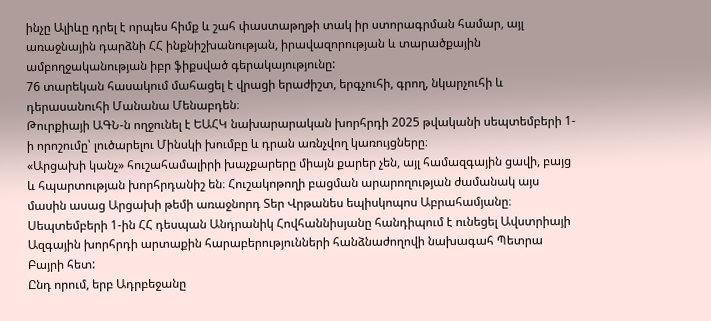ինչը Ալիևը դրել է որպես հիմք և շահ փաստաթղթի տակ իր ստորագրման համար, այլ առաջնային դարձնի ՀՀ ինքնիշխանության, իրավազորության և տարածքային ամբողջականության իբր ֆիքսված գերակայությունը:
76 տարեկան հասակում մահացել է վրացի երաժիշտ, երգչուհի, գրող, նկարչուհի և դերասանուհի Մանանա Մենաբդեն։
Թուրքիայի ԱԳՆ-ն ողջունել է ԵԱՀԿ նախարարական խորհրդի 2025 թվականի սեպտեմբերի 1-ի որոշումը՝ լուծարելու Մինսկի խումբը և դրան առնչվող կառույցները։
«Արցախի կանչ» հուշահամալիրի խաչքարերը միայն քարեր չեն, այլ համազգային ցավի, բայց և հպարտության խորհրդանիշ են։ Հուշակոթողի բացման արարողության ժամանակ այս մասին ասաց Արցախի թեմի առաջնորդ Տեր Վրթանես եպիսկոպոս Աբրահամյանը։
Սեպտեմբերի 1-ին ՀՀ դեսպան Անդրանիկ Հովհաննիսյանը հանդիպում է ունեցել Ավստրիայի Ազգային խորհրդի արտաքին հարաբերությունների հանձնաժողովի նախագահ Պետրա Բայրի հետ:
Ընդ որում, երբ Ադրբեջանը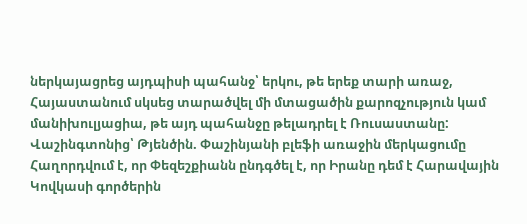ներկայացրեց այդպիսի պահանջ՝ երկու, թե երեք տարի առաջ, Հայաստանում սկսեց տարածվել մի մտացածին քարոզչություն կամ մանիխուլյացիա, թե այդ պահանջը թելադրել է Ռուսաստանը:
Վաշինգտոնից՝ Թյենծին. Փաշինյանի բլեֆի առաջին մերկացումը
Հաղորդվում է, որ Փեզեշքիանն ընդգծել է, որ Իրանը դեմ է Հարավային Կովկասի գործերին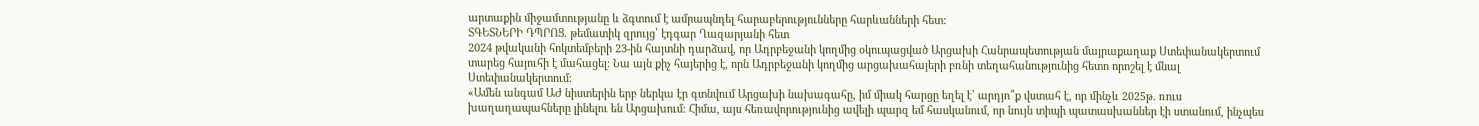արտաքին միջամտությանը և ձգտում է ամրապնդել հարաբերությունները հարևանների հետ:
ՏԳԵՏՆԵՐԻ ԴՊՐՈՑ. թեմատիկ զրույց՝ էդգար Ղազարյանի հետ
2024 թվականի հոկտեմբերի 23-ին հայտնի դարձավ, որ Ադրբեջանի կողմից օկուպացված Արցախի Հանրապետության մայրաքաղաք Ստեփանակերտում տարեց հայուհի է մահացել։ Նա այն քիչ հայերից է, որն Ադրբեջանի կողմից արցախահայերի բռնի տեղահանությունից հետո որոշել է մնալ Ստեփանակերտում։
«Ամեն անգամ ԱԺ նիստերին երբ ներկա էր գտնվում Արցախի նախագահը, իմ միակ հարցը եղել է՝ արդյո՞ք վստահ է, որ մինչև 2025թ. ռուս խաղաղապահները լինելու են Արցախում: Հիմա, այս հեռավորությունից ավելի պարզ եմ հասկանում, որ նույն տիպի պատասխաններ էի ստանում, ինչպես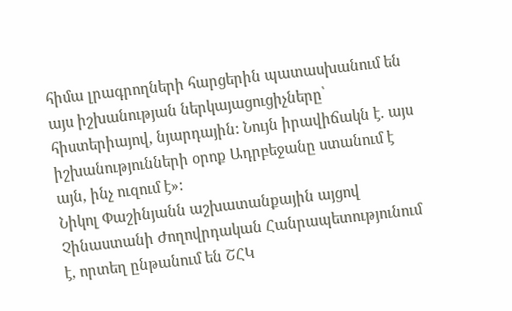հիմա լրագրողների հարցերին պատասխանում են այս իշխանության ներկայացուցիչները՝ հիստերիայով, նյարդային: Նույն իրավիճակն է. այս իշխանությունների օրոք Ադրբեջանը ստանում է այն, ինչ ուզում է»:
Նիկոլ Փաշինյանն աշխատանքային այցով Չինաստանի Ժողովրդական Հանրապետությունում է, որտեղ ընթանում են ՇՀԿ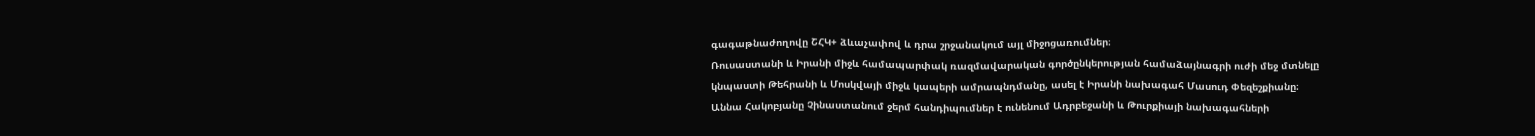գագաթնաժողովը ՇՀԿ+ ձևաչափով և դրա շրջանակում այլ միջոցառումներ։
Ռուսաստանի և Իրանի միջև համապարփակ ռազմավարական գործընկերության համաձայնագրի ուժի մեջ մտնելը կնպաստի Թեհրանի և Մոսկվայի միջև կապերի ամրապնդմանը, ասել է Իրանի նախագահ Մասուդ Փեզեշքիանը։
Աննա Հակոբյանը Չինաստանում ջերմ հանդիպումներ է ունենում Ադրբեջանի և Թուրքիայի նախագահների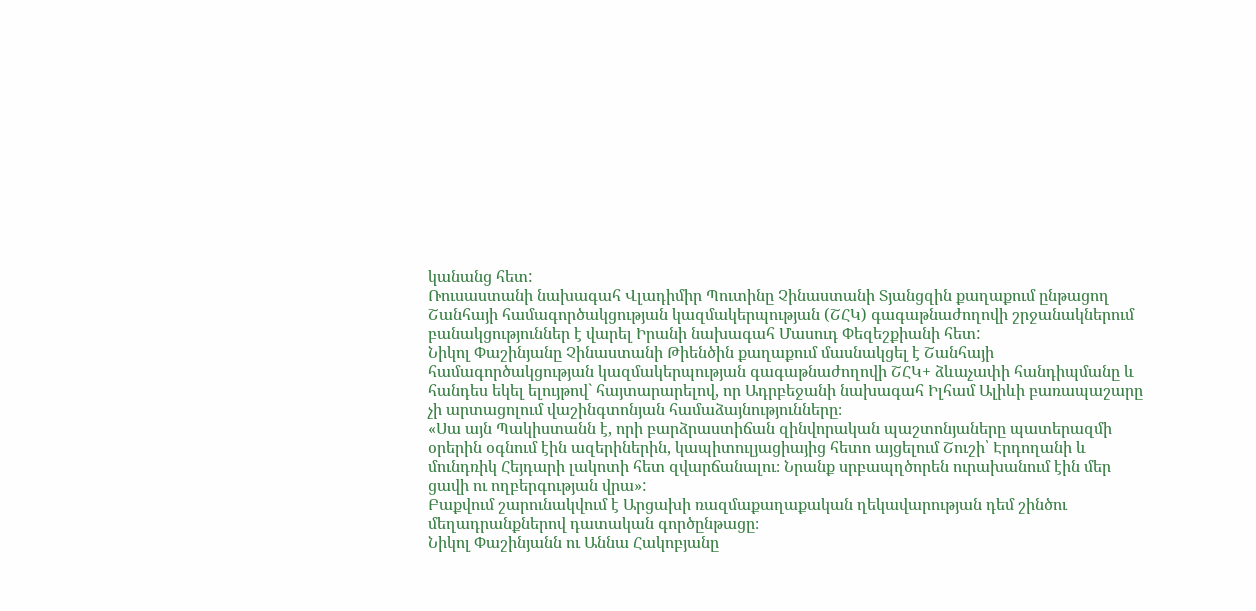կանանց հետ:
Ռուսաստանի նախագահ Վլադիմիր Պուտինը Չինաստանի Տյանցզին քաղաքում ընթացող Շանհայի համագործակցության կազմակերպության (ՇՀԿ) գագաթնաժողովի շրջանակներում բանակցություններ է վարել Իրանի նախագահ Մասուդ Փեզեշքիանի հետ:
Նիկոլ Փաշինյանը Չինաստանի Թիենծին քաղաքում մասնակցել է Շանհայի համագործակցության կազմակերպության գագաթնաժողովի ՇՀԿ+ ձևաչափի հանդիպմանը և հանդես եկել ելույթով` հայտարարելով, որ Ադրբեջանի նախագահ Իլհամ Ալիևի բառապաշարը չի արտացոլում վաշինգտոնյան համաձայնությունները։
«Սա այն Պակիստանն է, որի բարձրաստիճան զինվորական պաշտոնյաները պատերազմի օրերին օգնում էին ազերիներին, կապիտուլյացիայից հետո այցելում Շուշի՝ Էրդողանի և մունդռիկ Հեյդարի լակոտի հետ զվարճանալու։ Նրանք սրբապղծորեն ուրախանում էին մեր ցավի ու ողբերգության վրա»:
Բաքվում շարունակվում է Արցախի ռազմաքաղաքական ղեկավարության դեմ շինծու մեղադրանքներով դատական գործընթացը։
Նիկոլ Փաշինյանն ու Աննա Հակոբյանը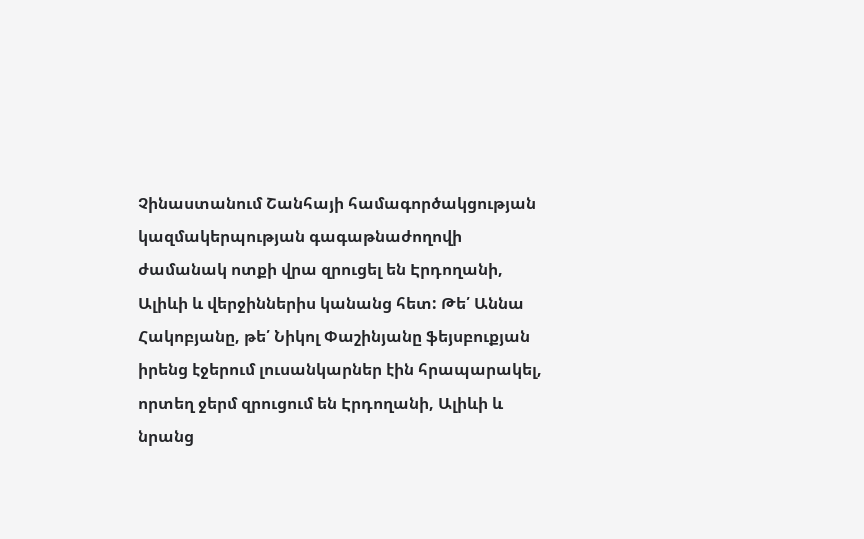Չինաստանում Շանհայի համագործակցության կազմակերպության գագաթնաժողովի ժամանակ ոտքի վրա զրուցել են Էրդողանի, Ալիևի և վերջիններիս կանանց հետ: Թե՛ Աննա Հակոբյանը, թե՛ Նիկոլ Փաշինյանը ֆեյսբուքյան իրենց էջերում լուսանկարներ էին հրապարակել, որտեղ ջերմ զրուցում են Էրդողանի, Ալիևի և նրանց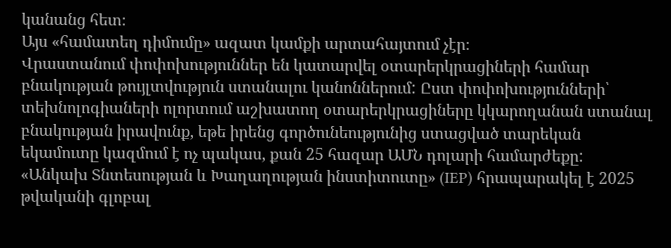կանանց հետ։
Այս «համատեղ դիմումը» ազատ կամքի արտահայտում չէր։
Վրաստանում փոփոխություններ են կատարվել օտարերկրացիների համար բնակության թույլտվություն ստանալու կանոններում: Ըստ փոփոխությունների՝ տեխնոլոգիաների ոլորտում աշխատող օտարերկրացիները կկարողանան ստանալ բնակության իրավունք, եթե իրենց գործունեությունից ստացված տարեկան եկամուտը կազմում է ոչ պակաս, քան 25 հազար ԱՄՆ դոլարի համարժեքը:
«Անկախ Տնտեսության և Խաղաղության ինստիտուտը» (IEP) հրապարակել է 2025 թվականի գլոբալ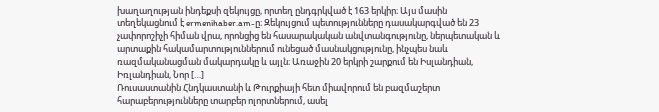խաղաղության ինդեքսի զեկույցը, որտեղ ընդգրկված է 163 երկիր։ Այս մասին տեղեկացնում է ermenihaber.am-ը։ Զեկույցում պետությունները դասակարգված են 23 չափորոշիչի հիման վրա, որոնցից են հասարակական անվտանգությունը, ներպետական և արտաքին հակամարտություններում ունեցած մասնակցությունը, ինչպես նաև ռազմականացման մակարդակը և այլն։ Առաջին 20 երկրի շարքում են Իսլանդիան, Իռլանդիան, Նոր […]
Ռուսաստանին Հնդկաստանի և Թուրքիայի հետ միավորում են բազմաշերտ հարաբերությունները տարբեր ոլորտներում, ասել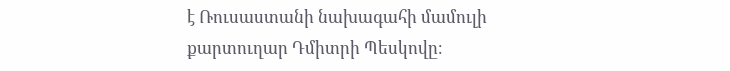է Ռուսաստանի նախագահի մամուլի քարտուղար Դմիտրի Պեսկովը։